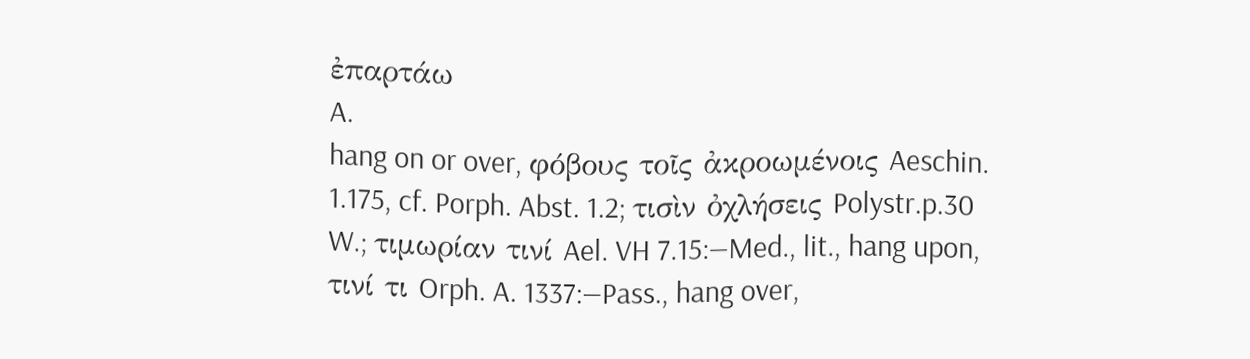ἐπαρτάω
A.
hang on or over, φόβους τοῖς ἀκροωμένοις Aeschin. 1.175, cf. Porph. Abst. 1.2; τισὶν ὀχλήσεις Polystr.p.30 W.; τιμωρίαν τινί Ael. VH 7.15:—Med., lit., hang upon, τινί τι Orph. A. 1337:—Pass., hang over,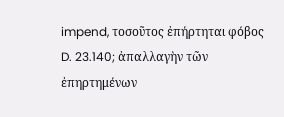impend, τοσοῦτος ἐπήρτηται φόβος D. 23.140; ἀπαλλαγὴν τῶν ἐπηρτημένων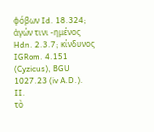φόβων Id. 18.324; ἀγών τινι ‐ημένος Hdn. 2.3.7; κίνδυνος IGRom. 4.151 (Cyzicus), BGU 1027.23 (iv A.D.).
II.
τὸ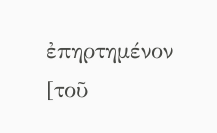ἐπηρτημένον [τοῦ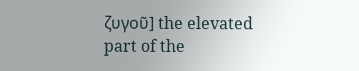ζυγοῦ] the elevated part of the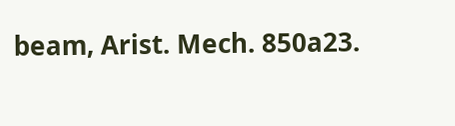beam, Arist. Mech. 850a23.